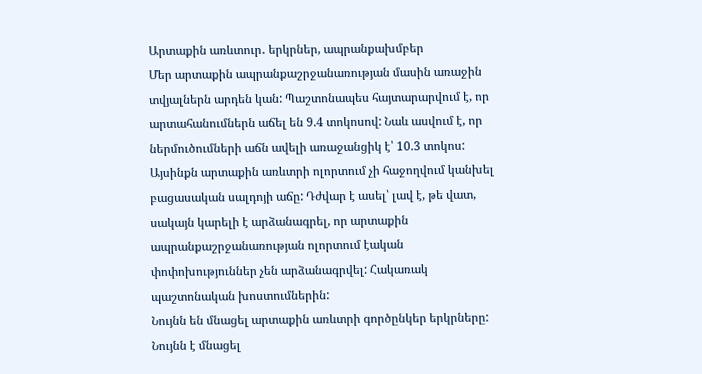Արտաքին առևտուր․ երկրներ, ապրանքախմբեր
Մեր արտաքին ապրանքաշրջանառության մասին առաջին տվյալներն արդեն կան: Պաշտոնապես հայտարարվում է, որ արտահանումներն աճել են 9.4 տոկոսով: Նաև ասվում է, որ ներմուծումների աճն ավելի առաջանցիկ է՝ 10.3 տոկոս: Այսինքն արտաքին առևտրի ոլորտում չի հաջողվում կանխել բացասական սալդոյի աճը: Դժվար է ասել՝ լավ է, թե վատ, սակայն կարելի է արձանագրել, որ արտաքին ապրանքաշրջանառության ոլորտում էական փոփոխություններ չեն արձանագրվել: Հակառակ պաշտոնական խոստումներին:
Նույնն են մնացել արտաքին առևտրի գործընկեր երկրները: Նույնն է մնացել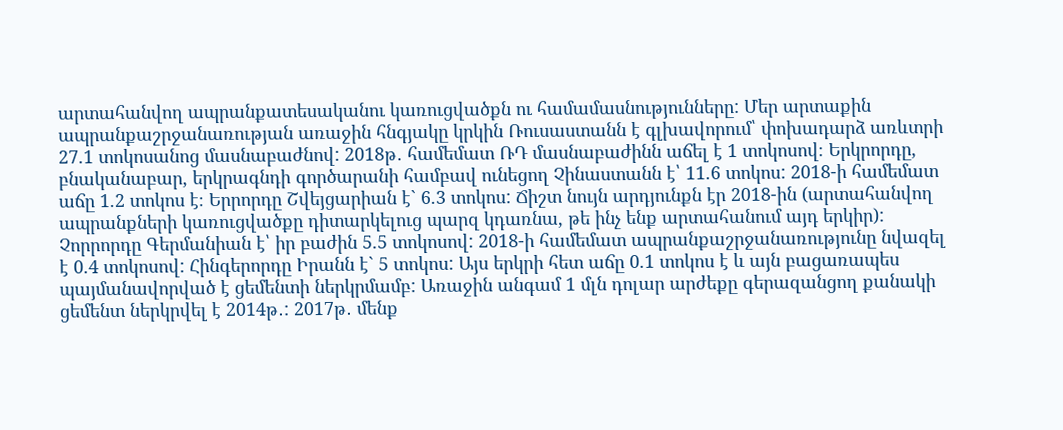արտահանվող ապրանքատեսականու կառուցվածքն ու համամասնությունները: Մեր արտաքին ապրանքաշրջանառության առաջին հնգյակը կրկին Ռուսաստանն է գլխավորում՝ փոխադարձ առևտրի 27.1 տոկոսանոց մասնաբաժնով: 2018թ․ համեմատ ՌԴ մասնաբաժինն աճել է 1 տոկոսով։ Երկրորդը, բնականաբար, երկրագնդի գործարանի համբավ ունեցող Չինաստանն է՝ 11.6 տոկոս: 2018-ի համեմատ աճը 1.2 տոկոս է։ Երրորդը Շվեյցարիան է` 6.3 տոկոս: Ճիշտ նույն արդյունքն էր 2018-ին (արտահանվող ապրանքների կառուցվածքը դիտարկելուց պարզ կդառնա, թե ինչ ենք արտահանում այդ երկիր): Չորրորդը Գերմանիան է՝ իր բաժին 5.5 տոկոսով: 2018-ի համեմատ ապրանքաշրջանառությունը նվազել է 0.4 տոկոսով: Հինգերորդը Իրանն է` 5 տոկոս: Այս երկրի հետ աճը 0.1 տոկոս է և այն բացառապես պայմանավորված է ցեմենտի ներկրմամբ: Առաջին անգամ 1 մլն դոլար արժեքը գերազանցող քանակի ցեմենտ ներկրվել է 2014թ․: 2017թ․ մենք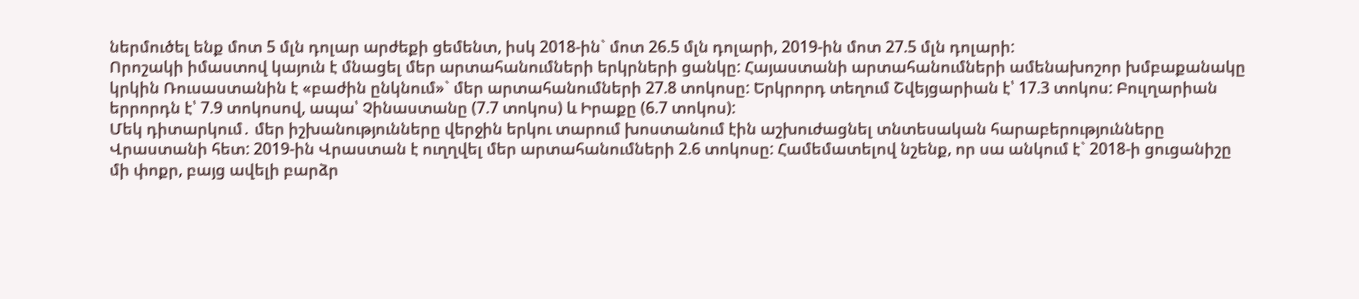ներմուծել ենք մոտ 5 մլն դոլար արժեքի ցեմենտ, իսկ 2018-ին` մոտ 26.5 մլն դոլարի, 2019-ին մոտ 27.5 մլն դոլարի:
Որոշակի իմաստով կայուն է մնացել մեր արտահանումների երկրների ցանկը: Հայաստանի արտահանումների ամենախոշոր խմբաքանակը կրկին Ռուսաստանին է «բաժին ընկնում»` մեր արտահանումների 27.8 տոկոսը: Երկրորդ տեղում Շվեյցարիան է՝ 17.3 տոկոս: Բուլղարիան երրորդն է՝ 7.9 տոկոսով, ապա՝ Չինաստանը (7.7 տոկոս) և Իրաքը (6.7 տոկոս):
Մեկ դիտարկում․ մեր իշխանությունները վերջին երկու տարում խոստանում էին աշխուժացնել տնտեսական հարաբերությունները Վրաստանի հետ: 2019-ին Վրաստան է ուղղվել մեր արտահանումների 2.6 տոկոսը: Համեմատելով նշենք, որ սա անկում է` 2018-ի ցուցանիշը մի փոքր, բայց ավելի բարձր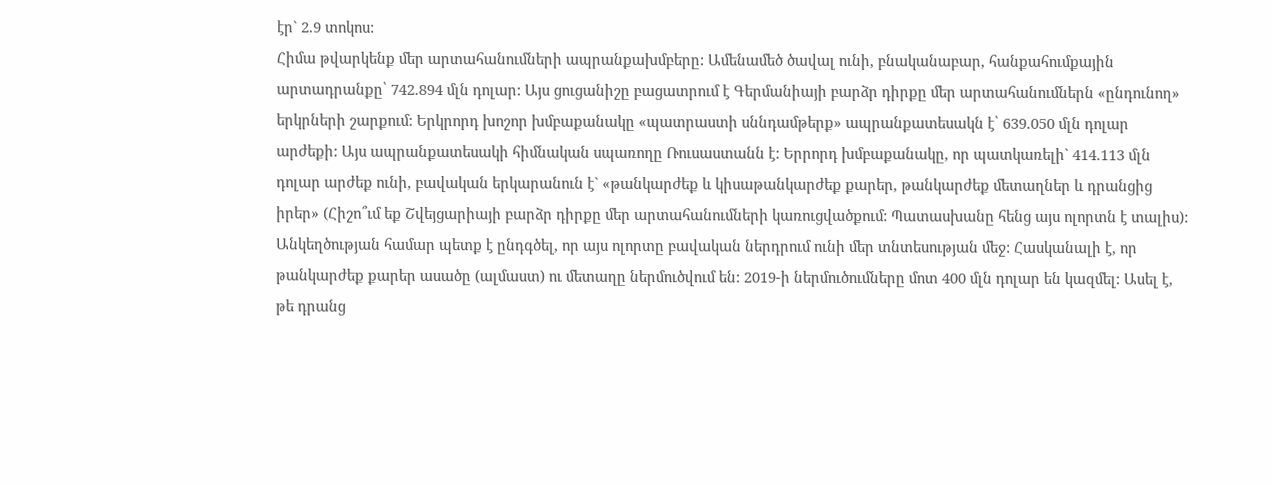էր` 2.9 տոկոս:
Հիմա թվարկենք մեր արտահանումների ապրանքախմբերը: Ամենամեծ ծավալ ունի, բնականաբար, հանքահումքային արտադրանքը՝ 742.894 մլն դոլար: Այս ցուցանիշը բացատրում է Գերմանիայի բարձր դիրքը մեր արտահանումներն «ընդունող» երկրների շարքում: Երկրորդ խոշոր խմբաքանակը «պատրաստի սննդամթերք» ապրանքատեսակն է՝ 639.050 մլն դոլար արժեքի: Այս ապրանքատեսակի հիմնական սպառողը Ռուսաստանն է: Երրորդ խմբաքանակը, որ պատկառելի` 414.113 մլն դոլար արժեք ունի, բավական երկարանուն է` «թանկարժեք և կիսաթանկարժեք քարեր, թանկարժեք մետաղներ և դրանցից իրեր» (Հիշո՞ւմ եք Շվեյցարիայի բարձր դիրքը մեր արտահանումների կառուցվածքում: Պատասխանը հենց այս ոլորտն է տալիս): Անկեղծության համար պետք է ընդգծել, որ այս ոլորտը բավական ներդրում ունի մեր տնտեսության մեջ: Հասկանալի է, որ թանկարժեք քարեր ասածը (ալմաստ) ու մետաղը ներմուծվում են: 2019-ի ներմուծումները մոտ 400 մլն դոլար են կազմել: Ասել է, թե դրանց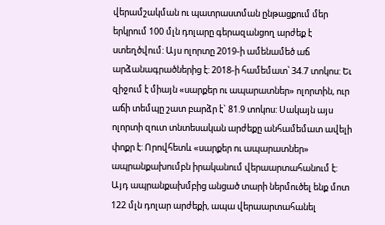վերամշակման ու պատրաստման ընթացքում մեր երկրում 100 մլն դոլարը գերազանցող արժեք է ստեղծվում: Այս ոլորտը 2019-ի ամենամեծ աճ արձանագրածներից է: 2018-ի համեմատ՝ 34.7 տոկոս: Եւ զիջում է միայն «սարքեր ու ապարատներ» ոլորտին, ուր աճի տեմպը շատ բարձր է` 81.9 տոկոս: Սակայն այս ոլորտի զուտ տնտեսական արժեքը անհամեմատ ավելի փոքր է: Որովհետև «սարքեր ու ապարատներ» ապրանքախումբն իրականում վերաարտահանում է: Այդ ապրանքախմբից անցած տարի ներմուծել ենք մոտ 122 մլն դոլար արժեքի, ապա վերաարտահանել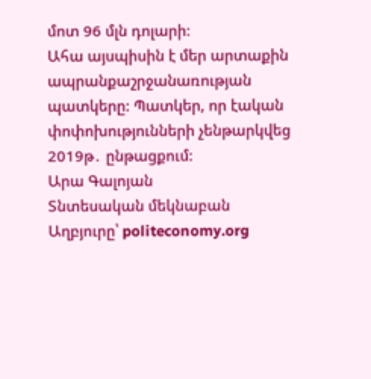մոտ 96 մլն դոլարի:
Ահա այսպիսին է մեր արտաքին ապրանքաշրջանառության պատկերը: Պատկեր, որ էական փոփոխությունների չենթարկվեց 2019թ․ ընթացքում:
Արա Գալոյան
Տնտեսական մեկնաբան
Աղբյուրը՝ politeconomy.org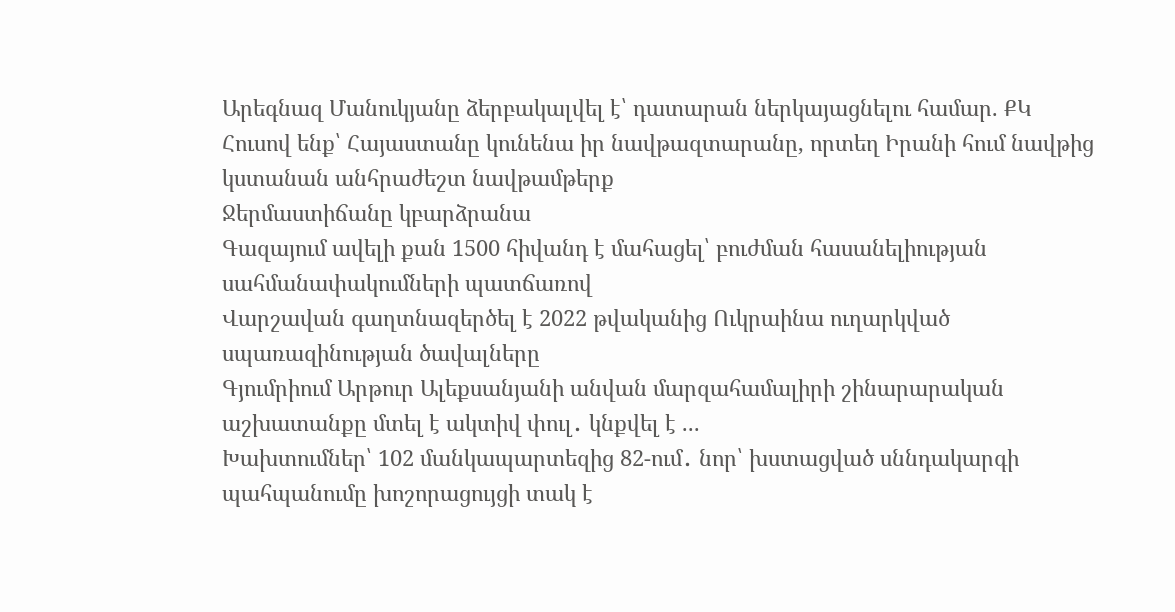Արեգնազ Մանուկյանը ձերբակալվել է՝ դատարան ներկայացնելու համար. ՔԿ
Հուսով ենք՝ Հայաստանը կունենա իր նավթազտարանը, որտեղ Իրանի հում նավթից կստանան անհրաժեշտ նավթամթերք
Ջերմաստիճանը կբարձրանա
Գազայում ավելի քան 1500 հիվանդ է մահացել՝ բուժման հասանելիության սահմանափակումների պատճառով
Վարշավան գաղտնազերծել է 2022 թվականից Ուկրաինա ուղարկված սպառազինության ծավալները
Գյումրիում Արթուր Ալեքսանյանի անվան մարզահամալիրի շինարարական աշխատանքը մտել է ակտիվ փուլ․ կնքվել է ...
Խախտումներ՝ 102 մանկապարտեզից 82-ում․ նոր՝ խստացված սննդակարգի պահպանումը խոշորացույցի տակ է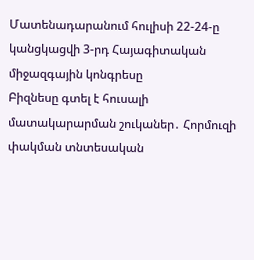Մատենադարանում հուլիսի 22-24-ը կանցկացվի 3-րդ Հայագիտական միջազգային կոնգրեսը
Բիզնեսը գտել է հուսալի մատակարարման շուկաներ․ Հորմուզի փակման տնտեսական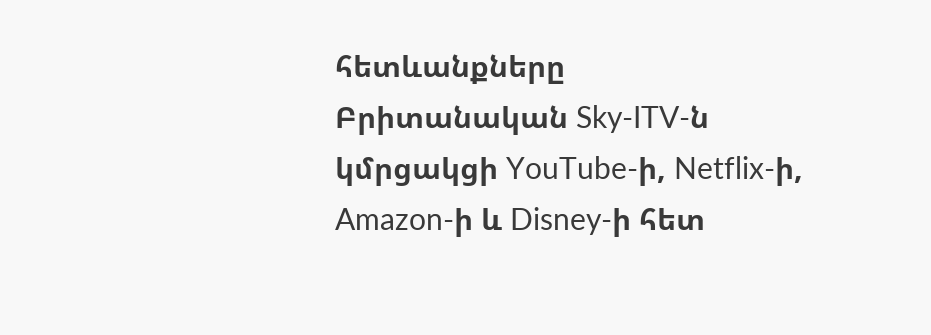հետևանքները
Բրիտանական Sky-ITV-ն կմրցակցի YouTube-ի, Netflix-ի, Amazon-ի և Disney-ի հետ